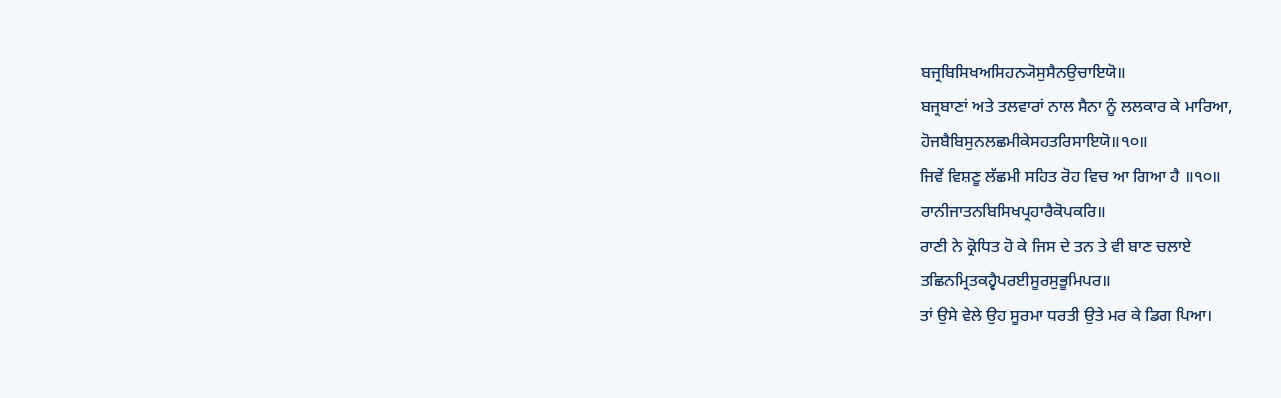ਬਜ੍ਰਬਿਸਿਖਅਸਿਹਨ੍ਯੋਸੁਸੈਨਉਚਾਇਯੋ॥
ਬਜ੍ਰਬਾਣਾਂ ਅਤੇ ਤਲਵਾਰਾਂ ਨਾਲ ਸੈਨਾ ਨੂੰ ਲਲਕਾਰ ਕੇ ਮਾਰਿਆ,
ਹੋਜਬੈਬਿਸੁਨਲਛਮੀਕੇਸਹਤਰਿਸਾਇਯੋ॥੧੦॥
ਜਿਵੇਂ ਵਿਸ਼ਣੂ ਲੱਛਮੀ ਸਹਿਤ ਰੋਹ ਵਿਚ ਆ ਗਿਆ ਹੈ ॥੧੦॥
ਰਾਨੀਜਾਤਨਬਿਸਿਖਪ੍ਰਹਾਰੈਕੋਪਕਰਿ॥
ਰਾਣੀ ਨੇ ਕ੍ਰੋਧਿਤ ਹੋ ਕੇ ਜਿਸ ਦੇ ਤਨ ਤੇ ਵੀ ਬਾਣ ਚਲਾਏ
ਤਛਿਨਮ੍ਰਿਤਕਹ੍ਵੈਪਰਈਸੂਰਸੁਭੂਮਿਪਰ॥
ਤਾਂ ਉਸੇ ਵੇਲੇ ਉਹ ਸੂਰਮਾ ਧਰਤੀ ਉਤੇ ਮਰ ਕੇ ਡਿਗ ਪਿਆ।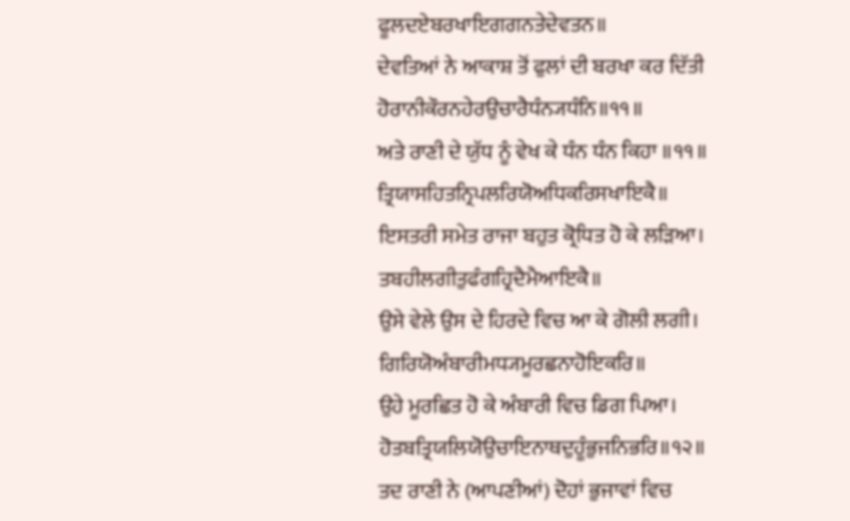ਫੂਲਦਏਬਰਖਾਇਗਗਨਤੇਦੇਵਤਨ॥
ਦੇਵਤਿਆਂ ਨੇ ਆਕਾਸ਼ ਤੋਂ ਫੁਲਾਂ ਦੀ ਬਰਖਾ ਕਰ ਦਿੱਤੀ
ਹੋਰਾਨੀਕੌਰਨਹੇਰਉਚਾਰੈਧੰਨ੍ਯਧੰਨਿ॥੧੧॥
ਅਤੇ ਰਾਣੀ ਦੇ ਯੁੱਧ ਨੂੰ ਵੇਖ ਕੇ ਧੰਨ ਧੰਨ ਕਿਹਾ ॥੧੧॥
ਤ੍ਰਿਯਾਸਹਿਤਨ੍ਰਿਪਲਰਿਯੋਅਧਿਕਰਿਸਖਾਇਕੈ॥
ਇਸਤਰੀ ਸਮੇਤ ਰਾਜਾ ਬਹੁਤ ਕ੍ਰੋਧਿਤ ਹੋ ਕੇ ਲੜਿਆ।
ਤਬਹੀਲਗੀਤੁਫੰਗਹ੍ਰਿਦੈਮੈਆਇਕੈ॥
ਉਸੇ ਵੇਲੇ ਉਸ ਦੇ ਹਿਰਦੇ ਵਿਚ ਆ ਕੇ ਗੋਲੀ ਲਗੀ।
ਗਿਰਿਯੋਅੰਬਾਰੀਮਧ੍ਯਮੂਰਛਨਾਹੋਇਕਰਿ॥
ਉਹੇ ਮੂਰਛਿਤ ਹੋ ਕੇ ਅੰਬਾਰੀ ਵਿਚ ਡਿਗ ਪਿਆ।
ਹੋਤਬਤ੍ਰਿਯਲਿਯੋਉਚਾਇਨਾਥਦੁਹੂੰਭੁਜਨਿਭਰਿ॥੧੨॥
ਤਦ ਰਾਣੀ ਨੇ (ਆਪਣੀਆਂ) ਦੋਹਾਂ ਭੁਜਾਵਾਂ ਵਿਚ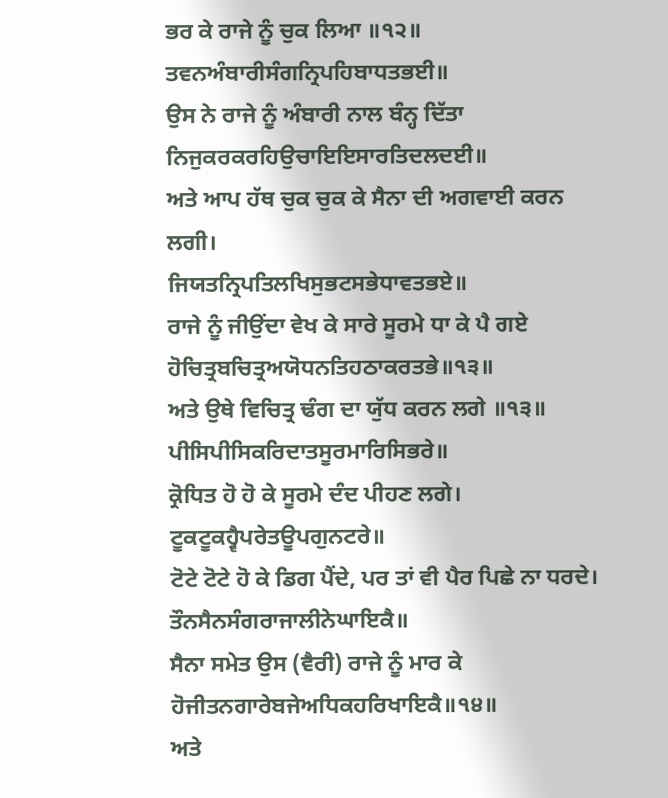ਭਰ ਕੇ ਰਾਜੇ ਨੂੰ ਚੁਕ ਲਿਆ ॥੧੨॥
ਤਵਨਅੰਬਾਰੀਸੰਗਨ੍ਰਿਪਹਿਬਾਧਤਭਈ॥
ਉਸ ਨੇ ਰਾਜੇ ਨੂੰ ਅੰਬਾਰੀ ਨਾਲ ਬੰਨ੍ਹ ਦਿੱਤਾ
ਨਿਜੁਕਰਕਰਹਿਉਚਾਇਇਸਾਰਤਿਦਲਦਈ॥
ਅਤੇ ਆਪ ਹੱਥ ਚੁਕ ਚੁਕ ਕੇ ਸੈਨਾ ਦੀ ਅਗਵਾਈ ਕਰਨ ਲਗੀ।
ਜਿਯਤਨ੍ਰਿਪਤਿਲਖਿਸੁਭਟਸਭੇਧਾਵਤਭਏ॥
ਰਾਜੇ ਨੂੰ ਜੀਉਂਦਾ ਵੇਖ ਕੇ ਸਾਰੇ ਸੂਰਮੇ ਧਾ ਕੇ ਪੈ ਗਏ
ਹੋਚਿਤ੍ਰਬਚਿਤ੍ਰਅਯੋਧਨਤਿਹਠਾਕਰਤਭੇ॥੧੩॥
ਅਤੇ ਉਥੇ ਵਿਚਿਤ੍ਰ ਢੰਗ ਦਾ ਯੁੱਧ ਕਰਨ ਲਗੇ ॥੧੩॥
ਪੀਸਿਪੀਸਿਕਰਿਦਾਤਸੂਰਮਾਰਿਸਿਭਰੇ॥
ਕ੍ਰੋਧਿਤ ਹੋ ਹੋ ਕੇ ਸੂਰਮੇ ਦੰਦ ਪੀਹਣ ਲਗੇ।
ਟੂਕਟੂਕਹ੍ਵੈਪਰੇਤਊਪਗੁਨਟਰੇ॥
ਟੋਟੇ ਟੋਟੇ ਹੋ ਕੇ ਡਿਗ ਪੈਂਦੇ, ਪਰ ਤਾਂ ਵੀ ਪੈਰ ਪਿਛੇ ਨਾ ਧਰਦੇ।
ਤੌਨਸੈਨਸੰਗਰਾਜਾਲੀਨੇਘਾਇਕੈ॥
ਸੈਨਾ ਸਮੇਤ ਉਸ (ਵੈਰੀ) ਰਾਜੇ ਨੂੰ ਮਾਰ ਕੇ
ਹੋਜੀਤਨਗਾਰੇਬਜੇਅਧਿਕਹਰਿਖਾਇਕੈ॥੧੪॥
ਅਤੇ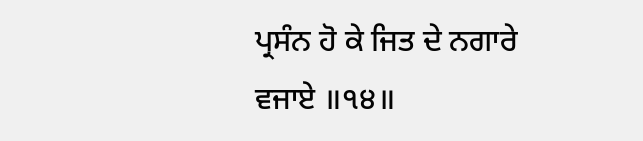ਪ੍ਰਸੰਨ ਹੋ ਕੇ ਜਿਤ ਦੇ ਨਗਾਰੇ ਵਜਾਏ ॥੧੪॥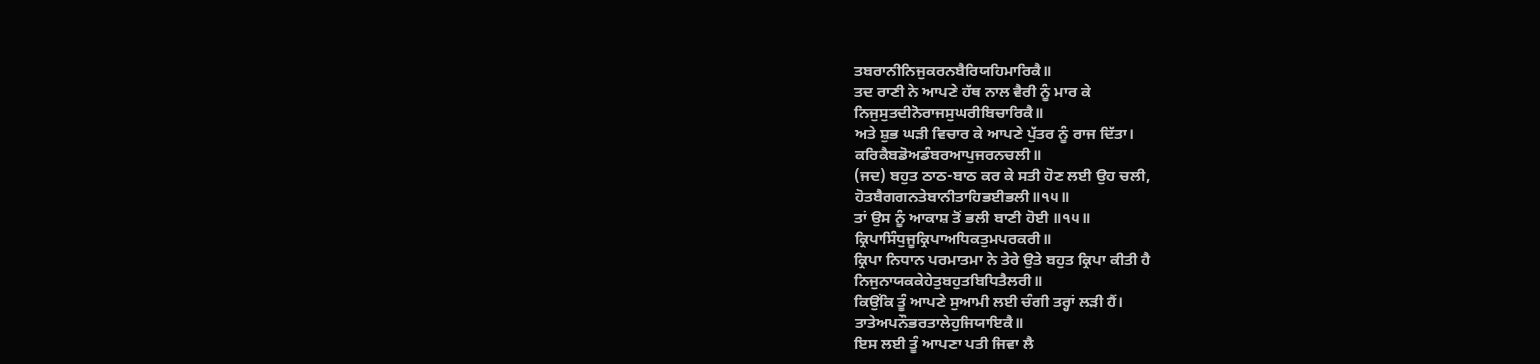ਤਬਰਾਨੀਨਿਜੁਕਰਨਬੈਰਿਯਹਿਮਾਰਿਕੈ॥
ਤਦ ਰਾਣੀ ਨੇ ਆਪਣੇ ਹੱਥ ਨਾਲ ਵੈਰੀ ਨੂੰ ਮਾਰ ਕੇ
ਨਿਜੁਸੁਤਦੀਨੋਰਾਜਸੁਘਰੀਬਿਚਾਰਿਕੈ॥
ਅਤੇ ਸ਼ੁਭ ਘੜੀ ਵਿਚਾਰ ਕੇ ਆਪਣੇ ਪੁੱਤਰ ਨੂੰ ਰਾਜ ਦਿੱਤਾ।
ਕਰਿਕੈਬਡੋਅਡੰਬਰਆਪੁਜਰਨਚਲੀ॥
(ਜਦ) ਬਹੁਤ ਠਾਠ-ਬਾਠ ਕਰ ਕੇ ਸਤੀ ਹੋਣ ਲਈ ਉਹ ਚਲੀ,
ਹੋਤਬੈਗਗਨਤੇਬਾਨੀਤਾਹਿਭਈਭਲੀ॥੧੫॥
ਤਾਂ ਉਸ ਨੂੰ ਆਕਾਸ਼ ਤੋਂ ਭਲੀ ਬਾਣੀ ਹੋਈ ॥੧੫॥
ਕ੍ਰਿਪਾਸਿੰਧੁਜੂਕ੍ਰਿਪਾਅਧਿਕਤੁਮਪਰਕਰੀ॥
ਕ੍ਰਿਪਾ ਨਿਧਾਨ ਪਰਮਾਤਮਾ ਨੇ ਤੇਰੇ ਉਤੇ ਬਹੁਤ ਕ੍ਰਿਪਾ ਕੀਤੀ ਹੈ
ਨਿਜੁਨਾਯਕਕੇਹੇਤੁਬਹੁਤਬਿਧਿਤੈਲਰੀ॥
ਕਿਉਂਕਿ ਤੂੰ ਆਪਣੇ ਸੁਆਮੀ ਲਈ ਚੰਗੀ ਤਰ੍ਹਾਂ ਲੜੀ ਹੈਂ।
ਤਾਤੇਅਪਨੌਭਰਤਾਲੇਹੁਜਿਯਾਇਕੈ॥
ਇਸ ਲਈ ਤੂੰ ਆਪਣਾ ਪਤੀ ਜਿਵਾ ਲੈ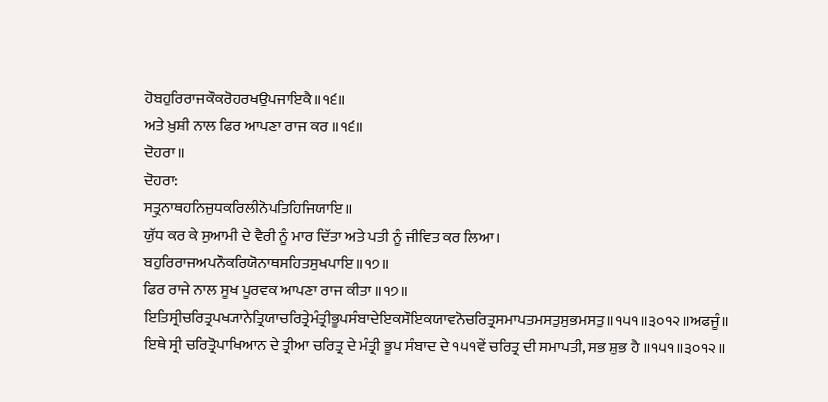ਹੋਬਹੁਰਿਰਾਜਕੌਕਰੋਹਰਖਉਪਜਾਇਕੈ॥੧੬॥
ਅਤੇ ਖ਼ੁਸ਼ੀ ਨਾਲ ਫਿਰ ਆਪਣਾ ਰਾਜ ਕਰ ॥੧੬॥
ਦੋਹਰਾ॥
ਦੋਹਰਾ:
ਸਤ੍ਰੁਨਾਥਹਨਿਜੁਧਕਰਿਲੀਨੋਪਤਿਹਿਜਿਯਾਇ॥
ਯੁੱਧ ਕਰ ਕੇ ਸੁਆਮੀ ਦੇ ਵੈਰੀ ਨੂੰ ਮਾਰ ਦਿੱਤਾ ਅਤੇ ਪਤੀ ਨੂੰ ਜੀਵਿਤ ਕਰ ਲਿਆ।
ਬਹੁਰਿਰਾਜਅਪਨੌਕਰਿਯੋਨਾਥਸਹਿਤਸੁਖਪਾਇ॥੧੭॥
ਫਿਰ ਰਾਜੇ ਨਾਲ ਸੂਖ ਪੂਰਵਕ ਆਪਣਾ ਰਾਜ ਕੀਤਾ ॥੧੭॥
ਇਤਿਸ੍ਰੀਚਰਿਤ੍ਰਪਖ੍ਯਾਨੇਤ੍ਰਿਯਾਚਰਿਤ੍ਰੇਮੰਤ੍ਰੀਭੂਪਸੰਬਾਦੇਇਕਸੌਇਕਯਾਵਨੋਚਰਿਤ੍ਰਸਮਾਪਤਮਸਤੁਸੁਭਮਸਤੁ॥੧੫੧॥੩੦੧੨॥ਅਫਜੂੰ॥
ਇਥੇ ਸ੍ਰੀ ਚਰਿਤ੍ਰੋਪਾਖਿਆਨ ਦੇ ਤ੍ਰੀਆ ਚਰਿਤ੍ਰ ਦੇ ਮੰਤ੍ਰੀ ਭੂਪ ਸੰਬਾਦ ਦੇ ੧੫੧ਵੇਂ ਚਰਿਤ੍ਰ ਦੀ ਸਮਾਪਤੀ, ਸਭ ਸ਼ੁਭ ਹੈ ॥੧੫੧॥੩੦੧੨॥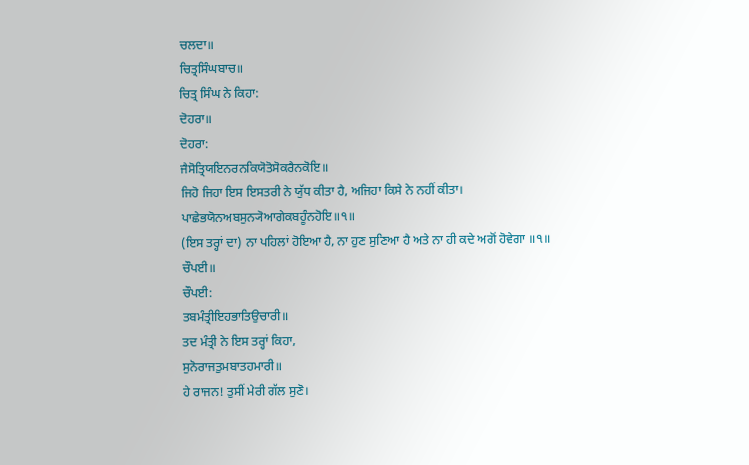ਚਲਦਾ॥
ਚਿਤ੍ਰਸਿੰਘਬਾਚ॥
ਚਿਤ੍ਰ ਸਿੰਘ ਨੇ ਕਿਹਾ:
ਦੋਹਰਾ॥
ਦੋਹਰਾ:
ਜੈਸੋਤ੍ਰਿਯਇਨਰਨਕਿਯੋਤੋਸੋਕਰੈਨਕੋਇ॥
ਜਿਹੋ ਜਿਹਾ ਇਸ ਇਸਤਰੀ ਨੇ ਯੁੱਧ ਕੀਤਾ ਹੈ, ਅਜਿਹਾ ਕਿਸੇ ਨੇ ਨਹੀਂ ਕੀਤਾ।
ਪਾਛੇਭਯੋਨਅਬਸੁਨ੍ਯੋਆਗੇਕਬਹੂੰਨਹੋਇ॥੧॥
(ਇਸ ਤਰ੍ਹਾਂ ਦਾ) ਨਾ ਪਹਿਲਾਂ ਹੋਇਆ ਹੈ, ਨਾ ਹੁਣ ਸੁਣਿਆ ਹੈ ਅਤੇ ਨਾ ਹੀ ਕਦੇ ਅਗੋਂ ਹੋਵੇਗਾ ॥੧॥
ਚੌਪਈ॥
ਚੌਪਈ:
ਤਬਮੰਤ੍ਰੀਇਹਭਾਤਿਉਚਾਰੀ॥
ਤਦ ਮੰਤ੍ਰੀ ਨੇ ਇਸ ਤਰ੍ਹਾਂ ਕਿਹਾ,
ਸੁਨੋਰਾਜਤੁਮਬਾਤਹਮਾਰੀ॥
ਹੇ ਰਾਜਨ! ਤੁਸੀਂ ਮੇਰੀ ਗੱਲ ਸੁਣੋ।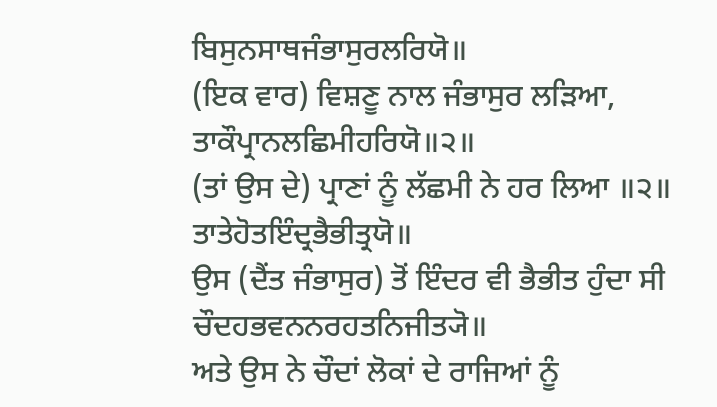ਬਿਸੁਨਸਾਥਜੰਭਾਸੁਰਲਰਿਯੋ॥
(ਇਕ ਵਾਰ) ਵਿਸ਼ਣੂ ਨਾਲ ਜੰਭਾਸੁਰ ਲੜਿਆ,
ਤਾਕੌਪ੍ਰਾਨਲਛਿਮੀਹਰਿਯੋ॥੨॥
(ਤਾਂ ਉਸ ਦੇ) ਪ੍ਰਾਣਾਂ ਨੂੰ ਲੱਛਮੀ ਨੇ ਹਰ ਲਿਆ ॥੨॥
ਤਾਤੇਹੋਤਇੰਦ੍ਰਭੈਭੀਤ੍ਰਯੋ॥
ਉਸ (ਦੈਂਤ ਜੰਭਾਸੁਰ) ਤੋਂ ਇੰਦਰ ਵੀ ਭੈਭੀਤ ਹੁੰਦਾ ਸੀ
ਚੌਦਹਭਵਨਨਰਹਤਨਿਜੀਤ੍ਯੋ॥
ਅਤੇ ਉਸ ਨੇ ਚੌਦਾਂ ਲੋਕਾਂ ਦੇ ਰਾਜਿਆਂ ਨੂੰ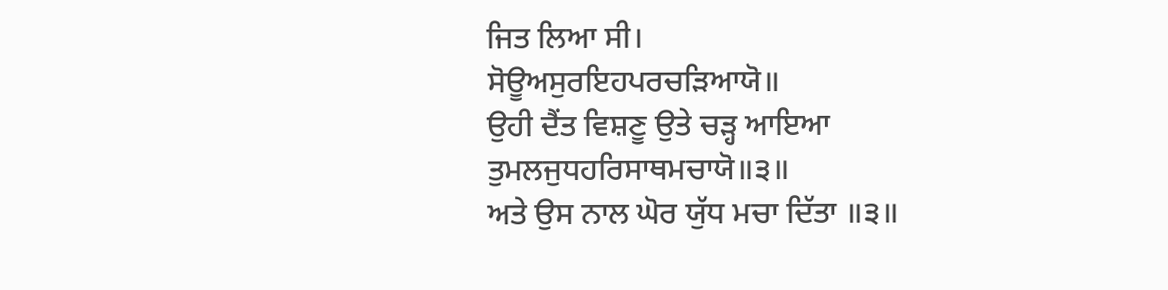ਜਿਤ ਲਿਆ ਸੀ।
ਸੋਊਅਸੁਰਇਹਪਰਚੜਿਆਯੋ॥
ਉਹੀ ਦੈਂਤ ਵਿਸ਼ਣੂ ਉਤੇ ਚੜ੍ਹ ਆਇਆ
ਤੁਮਲਜੁਧਹਰਿਸਾਥਮਚਾਯੋ॥੩॥
ਅਤੇ ਉਸ ਨਾਲ ਘੋਰ ਯੁੱਧ ਮਚਾ ਦਿੱਤਾ ॥੩॥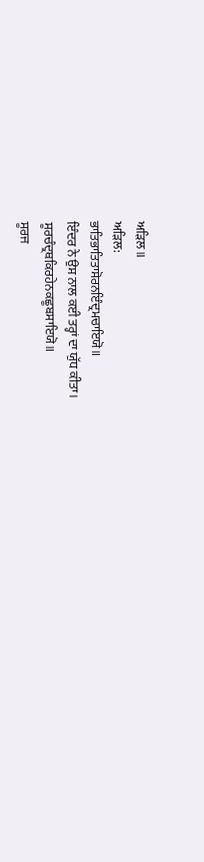ਅੜਿਲ॥
ਅੜਿਲ:
ਭਾਤਿਭਾਤਿਤਾਸੋਰਨਇੰਦ੍ਰਮਚਾਇਯੋ॥
ਇੰਦਰ ਨੇ ਉਸ ਨਾਲ ਕਈ ਤਰ੍ਹਾਂ ਦਾ ਯੁੱਧ ਕੀਤਾ।
ਸੂਰਚੰਦ੍ਰਥਕਿਰਹੇਨਕਛੂਬਸਾਇਯੋ॥
ਸੂਰਜ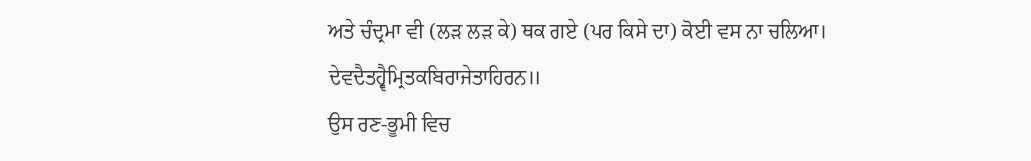ਅਤੇ ਚੰਦ੍ਰਮਾ ਵੀ (ਲੜ ਲੜ ਕੇ) ਥਕ ਗਏ (ਪਰ ਕਿਸੇ ਦਾ) ਕੋਈ ਵਸ ਨਾ ਚਲਿਆ।
ਦੇਵਦੈਤਹ੍ਵੈਮ੍ਰਿਤਕਬਿਰਾਜੇਤਾਹਿਰਨ॥
ਉਸ ਰਣ-ਭੂਮੀ ਵਿਚ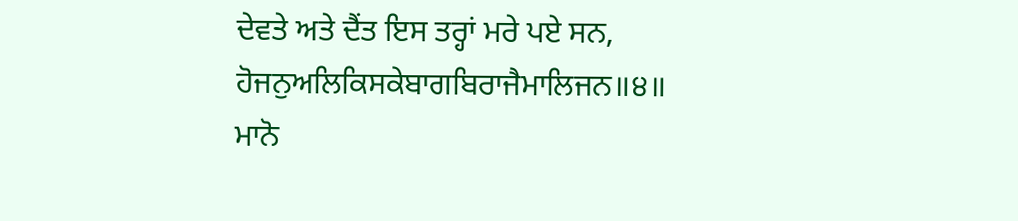ਦੇਵਤੇ ਅਤੇ ਦੈਂਤ ਇਸ ਤਰ੍ਹਾਂ ਮਰੇ ਪਏ ਸਨ,
ਹੋਜਨੁਅਲਿਕਿਸਕੇਬਾਗਬਿਰਾਜੈਮਾਲਿਜਨ॥੪॥
ਮਾਨੋ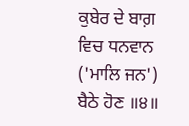ਕੁਬੇਰ ਦੇ ਬਾਗ਼ ਵਿਚ ਧਨਵਾਨ ('ਮਾਲਿ ਜਨ') ਬੈਠੇ ਹੋਣ ॥੪॥